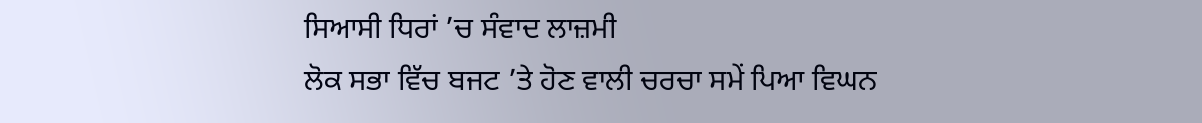ਸਿਆਸੀ ਧਿਰਾਂ ’ਚ ਸੰਵਾਦ ਲਾਜ਼ਮੀ
ਲੋਕ ਸਭਾ ਵਿੱਚ ਬਜਟ ’ਤੇ ਹੋਣ ਵਾਲੀ ਚਰਚਾ ਸਮੇਂ ਪਿਆ ਵਿਘਨ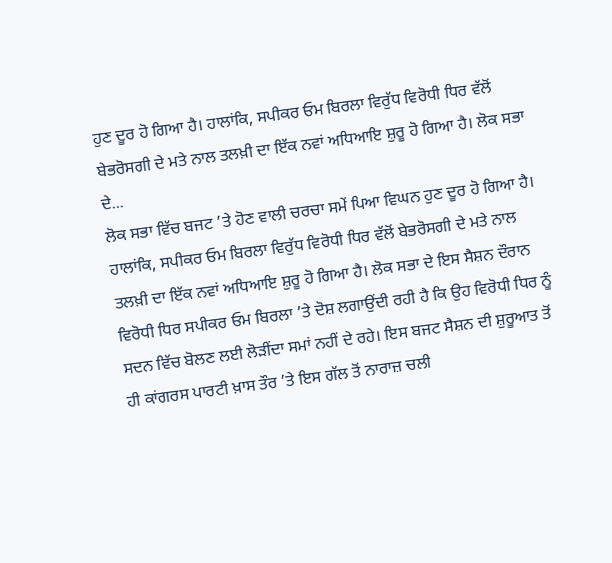ਹੁਣ ਦੂਰ ਹੋ ਗਿਆ ਹੈ। ਹਾਲਾਂਕਿ, ਸਪੀਕਰ ਓਮ ਬਿਰਲਾ ਵਿਰੁੱਧ ਵਿਰੋਧੀ ਧਿਰ ਵੱਲੋਂ ਬੇਭਰੋਸਗੀ ਦੇ ਮਤੇ ਨਾਲ ਤਲਖ਼ੀ ਦਾ ਇੱਕ ਨਵਾਂ ਅਧਿਆਇ ਸ਼ੁਰੂ ਹੋ ਗਿਆ ਹੈ। ਲੋਕ ਸਭਾ ਦੇ...
ਲੋਕ ਸਭਾ ਵਿੱਚ ਬਜਟ ’ਤੇ ਹੋਣ ਵਾਲੀ ਚਰਚਾ ਸਮੇਂ ਪਿਆ ਵਿਘਨ ਹੁਣ ਦੂਰ ਹੋ ਗਿਆ ਹੈ। ਹਾਲਾਂਕਿ, ਸਪੀਕਰ ਓਮ ਬਿਰਲਾ ਵਿਰੁੱਧ ਵਿਰੋਧੀ ਧਿਰ ਵੱਲੋਂ ਬੇਭਰੋਸਗੀ ਦੇ ਮਤੇ ਨਾਲ ਤਲਖ਼ੀ ਦਾ ਇੱਕ ਨਵਾਂ ਅਧਿਆਇ ਸ਼ੁਰੂ ਹੋ ਗਿਆ ਹੈ। ਲੋਕ ਸਭਾ ਦੇ ਇਸ ਸੈਸ਼ਨ ਦੌਰਾਨ ਵਿਰੋਧੀ ਧਿਰ ਸਪੀਕਰ ਓਮ ਬਿਰਲਾ ’ਤੇ ਦੋਸ਼ ਲਗਾਉਂਦੀ ਰਹੀ ਹੈ ਕਿ ਉਹ ਵਿਰੋਧੀ ਧਿਰ ਨੂੰ ਸਦਨ ਵਿੱਚ ਬੋਲਣ ਲਈ ਲੋੜੀਂਦਾ ਸਮਾਂ ਨਹੀਂ ਦੇ ਰਹੇ। ਇਸ ਬਜਟ ਸੈਸ਼ਨ ਦੀ ਸ਼ੁਰੂਆਤ ਤੋਂ ਹੀ ਕਾਂਗਰਸ ਪਾਰਟੀ ਖ਼ਾਸ ਤੌਰ ’ਤੇ ਇਸ ਗੱਲ ਤੋਂ ਨਾਰਾਜ਼ ਚਲੀ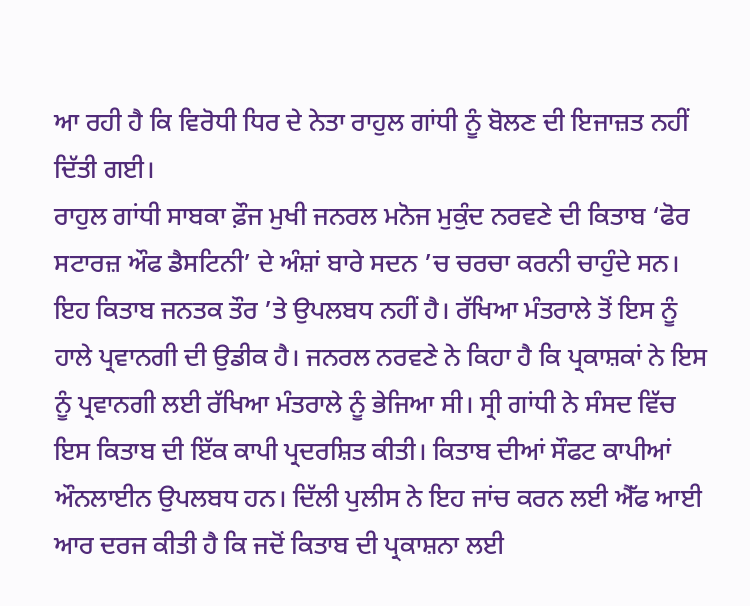ਆ ਰਹੀ ਹੈ ਕਿ ਵਿਰੋਧੀ ਧਿਰ ਦੇ ਨੇਤਾ ਰਾਹੁਲ ਗਾਂਧੀ ਨੂੰ ਬੋਲਣ ਦੀ ਇਜਾਜ਼ਤ ਨਹੀਂ ਦਿੱਤੀ ਗਈ।
ਰਾਹੁਲ ਗਾਂਧੀ ਸਾਬਕਾ ਫ਼ੌਜ ਮੁਖੀ ਜਨਰਲ ਮਨੋਜ ਮੁਕੁੰਦ ਨਰਵਣੇ ਦੀ ਕਿਤਾਬ ‘ਫੋਰ ਸਟਾਰਜ਼ ਔਫ ਡੈਸਟਿਨੀ’ ਦੇ ਅੰਸ਼ਾਂ ਬਾਰੇ ਸਦਨ ’ਚ ਚਰਚਾ ਕਰਨੀ ਚਾਹੁੰਦੇ ਸਨ। ਇਹ ਕਿਤਾਬ ਜਨਤਕ ਤੌਰ ’ਤੇ ਉਪਲਬਧ ਨਹੀਂ ਹੈ। ਰੱਖਿਆ ਮੰਤਰਾਲੇ ਤੋਂ ਇਸ ਨੂੰ ਹਾਲੇ ਪ੍ਰਵਾਨਗੀ ਦੀ ਉਡੀਕ ਹੈ। ਜਨਰਲ ਨਰਵਣੇ ਨੇ ਕਿਹਾ ਹੈ ਕਿ ਪ੍ਰਕਾਸ਼ਕਾਂ ਨੇ ਇਸ ਨੂੰ ਪ੍ਰਵਾਨਗੀ ਲਈ ਰੱਖਿਆ ਮੰਤਰਾਲੇ ਨੂੰ ਭੇਜਿਆ ਸੀ। ਸ੍ਰੀ ਗਾਂਧੀ ਨੇ ਸੰਸਦ ਵਿੱਚ ਇਸ ਕਿਤਾਬ ਦੀ ਇੱਕ ਕਾਪੀ ਪ੍ਰਦਰਸ਼ਿਤ ਕੀਤੀ। ਕਿਤਾਬ ਦੀਆਂ ਸੌਫਟ ਕਾਪੀਆਂ ਔਨਲਾਈਨ ਉਪਲਬਧ ਹਨ। ਦਿੱਲੀ ਪੁਲੀਸ ਨੇ ਇਹ ਜਾਂਚ ਕਰਨ ਲਈ ਐੱਫ ਆਈ ਆਰ ਦਰਜ ਕੀਤੀ ਹੈ ਕਿ ਜਦੋਂ ਕਿਤਾਬ ਦੀ ਪ੍ਰਕਾਸ਼ਨਾ ਲਈ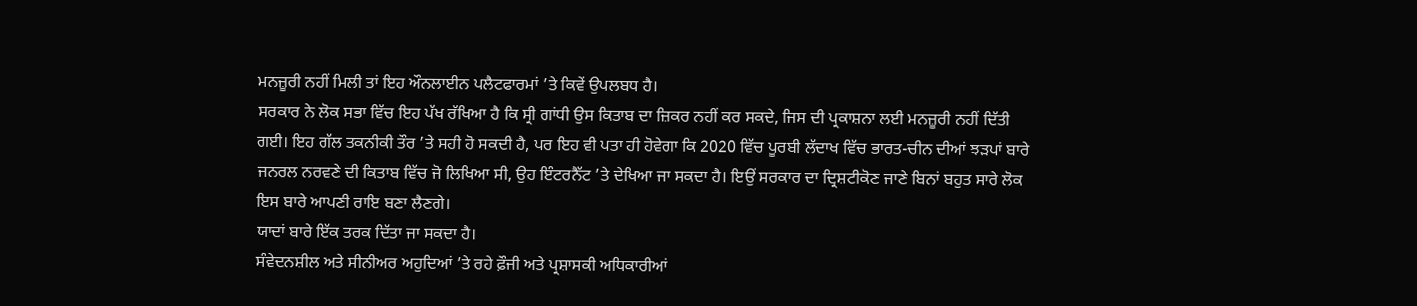ਮਨਜ਼ੂਰੀ ਨਹੀਂ ਮਿਲੀ ਤਾਂ ਇਹ ਔਨਲਾਈਨ ਪਲੈਟਫਾਰਮਾਂ ’ਤੇ ਕਿਵੇਂ ਉਪਲਬਧ ਹੈ।
ਸਰਕਾਰ ਨੇ ਲੋਕ ਸਭਾ ਵਿੱਚ ਇਹ ਪੱਖ ਰੱਖਿਆ ਹੈ ਕਿ ਸ੍ਰੀ ਗਾਂਧੀ ਉਸ ਕਿਤਾਬ ਦਾ ਜ਼ਿਕਰ ਨਹੀਂ ਕਰ ਸਕਦੇ, ਜਿਸ ਦੀ ਪ੍ਰਕਾਸ਼ਨਾ ਲਈ ਮਨਜ਼ੂਰੀ ਨਹੀਂ ਦਿੱਤੀ ਗਈ। ਇਹ ਗੱਲ ਤਕਨੀਕੀ ਤੌਰ ’ਤੇ ਸਹੀ ਹੋ ਸਕਦੀ ਹੈ, ਪਰ ਇਹ ਵੀ ਪਤਾ ਹੀ ਹੋਵੇਗਾ ਕਿ 2020 ਵਿੱਚ ਪੂਰਬੀ ਲੱਦਾਖ ਵਿੱਚ ਭਾਰਤ-ਚੀਨ ਦੀਆਂ ਝੜਪਾਂ ਬਾਰੇ ਜਨਰਲ ਨਰਵਣੇ ਦੀ ਕਿਤਾਬ ਵਿੱਚ ਜੋ ਲਿਖਿਆ ਸੀ, ਉਹ ਇੰਟਰਨੈੱਟ ’ਤੇ ਦੇਖਿਆ ਜਾ ਸਕਦਾ ਹੈ। ਇਉਂ ਸਰਕਾਰ ਦਾ ਦ੍ਰਿਸ਼ਟੀਕੋਣ ਜਾਣੇ ਬਿਨਾਂ ਬਹੁਤ ਸਾਰੇ ਲੋਕ ਇਸ ਬਾਰੇ ਆਪਣੀ ਰਾਇ ਬਣਾ ਲੈਣਗੇ।
ਯਾਦਾਂ ਬਾਰੇ ਇੱਕ ਤਰਕ ਦਿੱਤਾ ਜਾ ਸਕਦਾ ਹੈ।
ਸੰਵੇਦਨਸ਼ੀਲ ਅਤੇ ਸੀਨੀਅਰ ਅਹੁਦਿਆਂ ’ਤੇ ਰਹੇ ਫ਼ੌਜੀ ਅਤੇ ਪ੍ਰਸ਼ਾਸਕੀ ਅਧਿਕਾਰੀਆਂ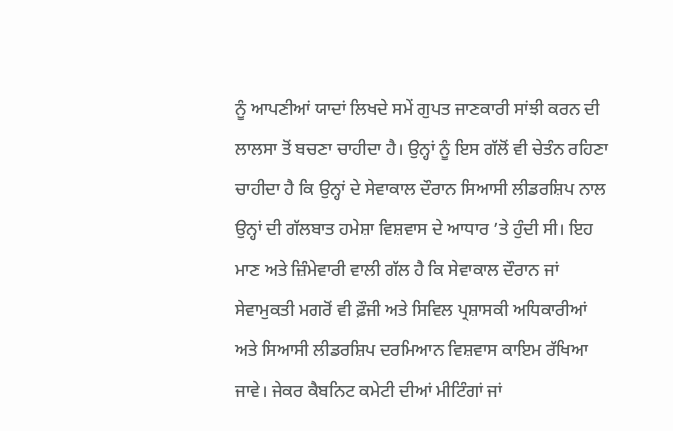ਨੂੰ ਆਪਣੀਆਂ ਯਾਦਾਂ ਲਿਖਦੇ ਸਮੇਂ ਗੁਪਤ ਜਾਣਕਾਰੀ ਸਾਂਝੀ ਕਰਨ ਦੀ ਲਾਲਸਾ ਤੋਂ ਬਚਣਾ ਚਾਹੀਦਾ ਹੈ। ਉਨ੍ਹਾਂ ਨੂੰ ਇਸ ਗੱਲੋਂ ਵੀ ਚੇਤੰਨ ਰਹਿਣਾ ਚਾਹੀਦਾ ਹੈ ਕਿ ਉਨ੍ਹਾਂ ਦੇ ਸੇਵਾਕਾਲ ਦੌਰਾਨ ਸਿਆਸੀ ਲੀਡਰਸ਼ਿਪ ਨਾਲ ਉਨ੍ਹਾਂ ਦੀ ਗੱਲਬਾਤ ਹਮੇਸ਼ਾ ਵਿਸ਼ਵਾਸ ਦੇ ਆਧਾਰ ’ਤੇ ਹੁੰਦੀ ਸੀ। ਇਹ ਮਾਣ ਅਤੇ ਜ਼ਿੰਮੇਵਾਰੀ ਵਾਲੀ ਗੱਲ ਹੈ ਕਿ ਸੇਵਾਕਾਲ ਦੌਰਾਨ ਜਾਂ ਸੇਵਾਮੁਕਤੀ ਮਗਰੋਂ ਵੀ ਫ਼ੌਜੀ ਅਤੇ ਸਿਵਿਲ ਪ੍ਰਸ਼ਾਸਕੀ ਅਧਿਕਾਰੀਆਂ ਅਤੇ ਸਿਆਸੀ ਲੀਡਰਸ਼ਿਪ ਦਰਮਿਆਨ ਵਿਸ਼ਵਾਸ ਕਾਇਮ ਰੱਖਿਆ ਜਾਵੇ। ਜੇਕਰ ਕੈਬਨਿਟ ਕਮੇਟੀ ਦੀਆਂ ਮੀਟਿੰਗਾਂ ਜਾਂ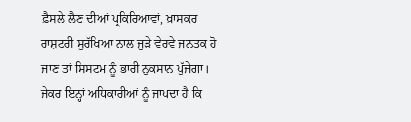ਫ਼ੈਸਲੇ ਲੈਣ ਦੀਆਂ ਪ੍ਰਕਿਰਿਆਵਾਂ, ਖ਼ਾਸਕਰ ਰਾਸ਼ਟਰੀ ਸੁਰੱਖਿਆ ਨਾਲ ਜੁੜੇ ਵੇਰਵੇ ਜਨਤਕ ਹੋ ਜਾਣ ਤਾਂ ਸਿਸਟਮ ਨੂੰ ਭਾਰੀ ਨੁਕਸਾਨ ਪੁੱਜੇਗਾ। ਜੇਕਰ ਇਨ੍ਹਾਂ ਅਧਿਕਾਰੀਆਂ ਨੂੰ ਜਾਪਦਾ ਹੈ ਕਿ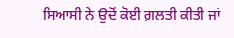ਸਿਆਸੀ ਨੇ ਉਦੋਂ ਕੋਈ ਗ਼ਲਤੀ ਕੀਤੀ ਜਾਂ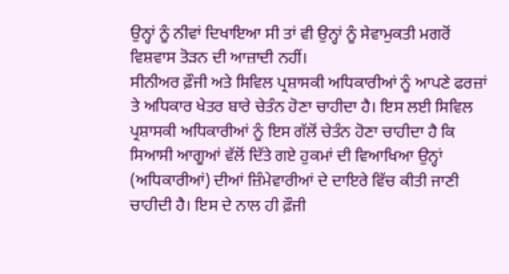ਉਨ੍ਹਾਂ ਨੂੰ ਨੀਵਾਂ ਦਿਖਾਇਆ ਸੀ ਤਾਂ ਵੀ ਉਨ੍ਹਾਂ ਨੂੰ ਸੇਵਾਮੁਕਤੀ ਮਗਰੋਂ ਵਿਸ਼ਵਾਸ ਤੋੜਨ ਦੀ ਆਜ਼ਾਦੀ ਨਹੀਂ।
ਸੀਨੀਅਰ ਫ਼ੌਜੀ ਅਤੇ ਸਿਵਿਲ ਪ੍ਰਸ਼ਾਸਕੀ ਅਧਿਕਾਰੀਆਂ ਨੂੰ ਆਪਣੇ ਫਰਜ਼ਾਂ ਤੇ ਅਧਿਕਾਰ ਖੇਤਰ ਬਾਰੇ ਚੇਤੰਨ ਹੋਣਾ ਚਾਹੀਦਾ ਹੈ। ਇਸ ਲਈ ਸਿਵਿਲ ਪ੍ਰਸ਼ਾਸਕੀ ਅਧਿਕਾਰੀਆਂ ਨੂੰ ਇਸ ਗੱਲੋਂ ਚੇਤੰਨ ਹੋਣਾ ਚਾਹੀਦਾ ਹੈ ਕਿ ਸਿਆਸੀ ਆਗੂਆਂ ਵੱਲੋਂ ਦਿੱਤੇ ਗਏ ਹੁਕਮਾਂ ਦੀ ਵਿਆਖਿਆ ਉਨ੍ਹਾਂ (ਅਧਿਕਾਰੀਆਂ) ਦੀਆਂ ਜ਼ਿੰਮੇਵਾਰੀਆਂ ਦੇ ਦਾਇਰੇ ਵਿੱਚ ਕੀਤੀ ਜਾਣੀ ਚਾਹੀਦੀ ਹੈ। ਇਸ ਦੇ ਨਾਲ ਹੀ ਫ਼ੌਜੀ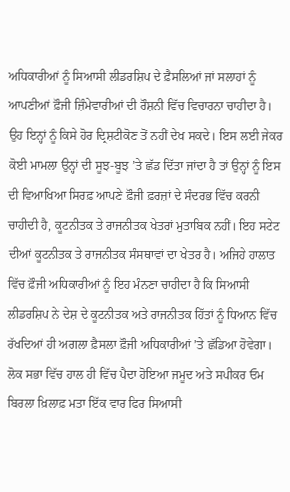ਅਧਿਕਾਰੀਆਂ ਨੂੰ ਸਿਆਸੀ ਲੀਡਰਸ਼ਿਪ ਦੇ ਫ਼ੈਸਲਿਆਂ ਜਾਂ ਸਲਾਹਾਂ ਨੂੰ ਆਪਣੀਆਂ ਫ਼ੌਜੀ ਜ਼ਿੰਮੇਵਾਰੀਆਂ ਦੀ ਰੌਸ਼ਨੀ ਵਿੱਚ ਵਿਚਾਰਨਾ ਚਾਹੀਦਾ ਹੈ। ਉਹ ਇਨ੍ਹਾਂ ਨੂੰ ਕਿਸੇ ਹੋਰ ਦ੍ਰਿਸ਼ਟੀਕੋਣ ਤੋਂ ਨਹੀਂ ਦੇਖ ਸਕਦੇ। ਇਸ ਲਈ ਜੇਕਰ ਕੋਈ ਮਾਮਲਾ ਉਨ੍ਹਾਂ ਦੀ ਸੂਝ-ਬੂਝ ’ਤੇ ਛੱਡ ਦਿੱਤਾ ਜਾਂਦਾ ਹੈ ਤਾਂ ਉਨ੍ਹਾਂ ਨੂੰ ਇਸ ਦੀ ਵਿਆਖਿਆ ਸਿਰਫ਼ ਆਪਣੇ ਫ਼ੌਜੀ ਫ਼ਰਜ਼ਾਂ ਦੇ ਸੰਦਰਭ ਵਿੱਚ ਕਰਨੀ ਚਾਹੀਦੀ ਹੈ, ਕੂਟਨੀਤਕ ਤੇ ਰਾਜਨੀਤਕ ਖੇਤਰਾਂ ਮੁਤਾਬਿਕ ਨਹੀਂ। ਇਹ ਸਟੇਟ ਦੀਆਂ ਕੂਟਨੀਤਕ ਤੇ ਰਾਜਨੀਤਕ ਸੰਸਥਾਵਾਂ ਦਾ ਖੇਤਰ ਹੈ। ਅਜਿਹੇ ਹਾਲਾਤ ਵਿੱਚ ਫ਼ੌਜੀ ਅਧਿਕਾਰੀਆਂ ਨੂੰ ਇਹ ਮੰਨਣਾ ਚਾਹੀਦਾ ਹੈ ਕਿ ਸਿਆਸੀ ਲੀਡਰਸ਼ਿਪ ਨੇ ਦੇਸ਼ ਦੇ ਕੂਟਨੀਤਕ ਅਤੇ ਰਾਜਨੀਤਕ ਹਿੱਤਾਂ ਨੂੰ ਧਿਆਨ ਵਿੱਚ ਰੱਖਦਿਆਂ ਹੀ ਅਗਲਾ ਫ਼ੈਸਲਾ ਫ਼ੌਜੀ ਅਧਿਕਾਰੀਆਂ ’ਤੇ ਛੱਡਿਆ ਹੋਵੇਗਾ।
ਲੋਕ ਸਭਾ ਵਿੱਚ ਹਾਲ ਹੀ ਵਿੱਚ ਪੈਦਾ ਹੋਇਆ ਜਮੂਦ ਅਤੇ ਸਪੀਕਰ ਓਮ ਬਿਰਲਾ ਖ਼ਿਲਾਫ਼ ਮਤਾ ਇੱਕ ਵਾਰ ਫਿਰ ਸਿਆਸੀ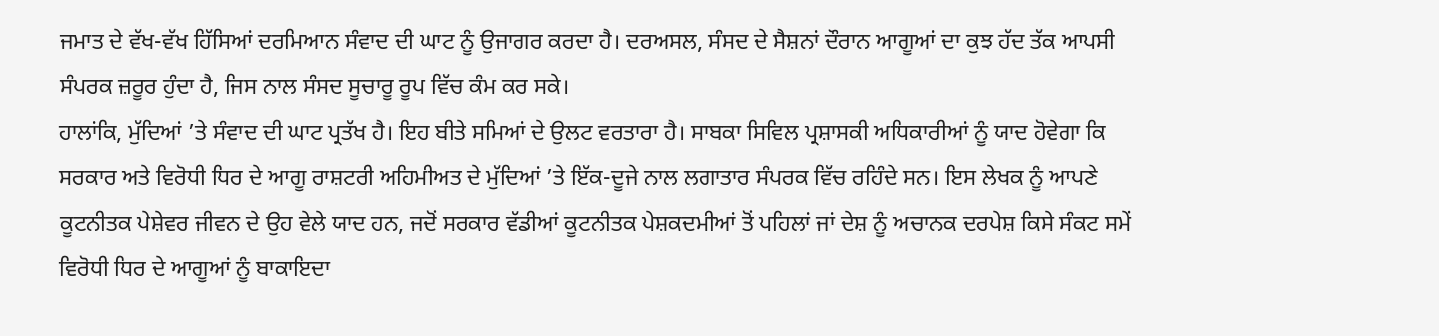ਜਮਾਤ ਦੇ ਵੱਖ-ਵੱਖ ਹਿੱਸਿਆਂ ਦਰਮਿਆਨ ਸੰਵਾਦ ਦੀ ਘਾਟ ਨੂੰ ਉਜਾਗਰ ਕਰਦਾ ਹੈ। ਦਰਅਸਲ, ਸੰਸਦ ਦੇ ਸੈਸ਼ਨਾਂ ਦੌਰਾਨ ਆਗੂਆਂ ਦਾ ਕੁਝ ਹੱਦ ਤੱਕ ਆਪਸੀ ਸੰਪਰਕ ਜ਼ਰੂਰ ਹੁੰਦਾ ਹੈ, ਜਿਸ ਨਾਲ ਸੰਸਦ ਸੂਚਾਰੂ ਰੂਪ ਵਿੱਚ ਕੰਮ ਕਰ ਸਕੇ।
ਹਾਲਾਂਕਿ, ਮੁੱਦਿਆਂ ’ਤੇ ਸੰਵਾਦ ਦੀ ਘਾਟ ਪ੍ਰਤੱਖ ਹੈ। ਇਹ ਬੀਤੇ ਸਮਿਆਂ ਦੇ ਉਲਟ ਵਰਤਾਰਾ ਹੈ। ਸਾਬਕਾ ਸਿਵਿਲ ਪ੍ਰਸ਼ਾਸਕੀ ਅਧਿਕਾਰੀਆਂ ਨੂੰ ਯਾਦ ਹੋਵੇਗਾ ਕਿ ਸਰਕਾਰ ਅਤੇ ਵਿਰੋਧੀ ਧਿਰ ਦੇ ਆਗੂ ਰਾਸ਼ਟਰੀ ਅਹਿਮੀਅਤ ਦੇ ਮੁੱਦਿਆਂ ’ਤੇ ਇੱਕ-ਦੂਜੇ ਨਾਲ ਲਗਾਤਾਰ ਸੰਪਰਕ ਵਿੱਚ ਰਹਿੰਦੇ ਸਨ। ਇਸ ਲੇਖਕ ਨੂੰ ਆਪਣੇ ਕੂਟਨੀਤਕ ਪੇਸ਼ੇਵਰ ਜੀਵਨ ਦੇ ਉਹ ਵੇਲੇ ਯਾਦ ਹਨ, ਜਦੋਂ ਸਰਕਾਰ ਵੱਡੀਆਂ ਕੂਟਨੀਤਕ ਪੇਸ਼ਕਦਮੀਆਂ ਤੋਂ ਪਹਿਲਾਂ ਜਾਂ ਦੇਸ਼ ਨੂੰ ਅਚਾਨਕ ਦਰਪੇਸ਼ ਕਿਸੇ ਸੰਕਟ ਸਮੇਂ ਵਿਰੋਧੀ ਧਿਰ ਦੇ ਆਗੂਆਂ ਨੂੰ ਬਾਕਾਇਦਾ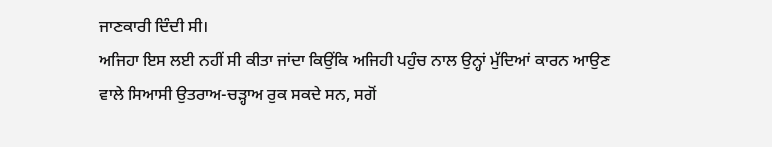ਜਾਣਕਾਰੀ ਦਿੰਦੀ ਸੀ।
ਅਜਿਹਾ ਇਸ ਲਈ ਨਹੀਂ ਸੀ ਕੀਤਾ ਜਾਂਦਾ ਕਿਉਂਕਿ ਅਜਿਹੀ ਪਹੁੰਚ ਨਾਲ ਉਨ੍ਹਾਂ ਮੁੱਦਿਆਂ ਕਾਰਨ ਆਉਣ ਵਾਲੇ ਸਿਆਸੀ ਉਤਰਾਅ-ਚੜ੍ਹਾਅ ਰੁਕ ਸਕਦੇ ਸਨ, ਸਗੋਂ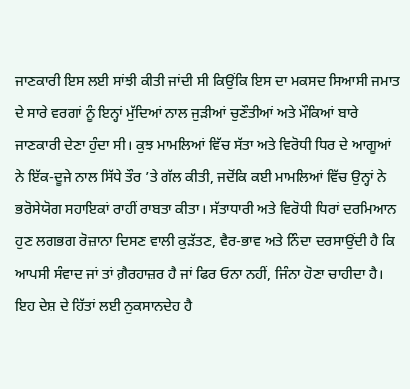ਜਾਣਕਾਰੀ ਇਸ ਲਈ ਸਾਂਝੀ ਕੀਤੀ ਜਾਂਦੀ ਸੀ ਕਿਉਂਕਿ ਇਸ ਦਾ ਮਕਸਦ ਸਿਆਸੀ ਜਮਾਤ ਦੇ ਸਾਰੇ ਵਰਗਾਂ ਨੂੰ ਇਨ੍ਹਾਂ ਮੁੱਦਿਆਂ ਨਾਲ ਜੁੜੀਆਂ ਚੁਣੌਤੀਆਂ ਅਤੇ ਮੌਕਿਆਂ ਬਾਰੇ ਜਾਣਕਾਰੀ ਦੇਣਾ ਹੁੰਦਾ ਸੀ। ਕੁਝ ਮਾਮਲਿਆਂ ਵਿੱਚ ਸੱਤਾ ਅਤੇ ਵਿਰੋਧੀ ਧਿਰ ਦੇ ਆਗੂਆਂ ਨੇ ਇੱਕ-ਦੂਜੇ ਨਾਲ ਸਿੱਧੇ ਤੌਰ ’ਤੇ ਗੱਲ ਕੀਤੀ, ਜਦੋਂਕਿ ਕਈ ਮਾਮਲਿਆਂ ਵਿੱਚ ਉਨ੍ਹਾਂ ਨੇ ਭਰੋਸੇਯੋਗ ਸਹਾਇਕਾਂ ਰਾਹੀਂ ਰਾਬਤਾ ਕੀਤਾ। ਸੱਤਾਧਾਰੀ ਅਤੇ ਵਿਰੋਧੀ ਧਿਰਾਂ ਦਰਮਿਆਨ ਹੁਣ ਲਗਭਗ ਰੋਜ਼ਾਨਾ ਦਿਸਣ ਵਾਲੀ ਕੁੜੱਤਣ, ਵੈਰ-ਭਾਵ ਅਤੇ ਨਿੰਦਾ ਦਰਸਾਉਂਦੀ ਹੈ ਕਿ ਆਪਸੀ ਸੰਵਾਦ ਜਾਂ ਤਾਂ ਗ਼ੈਰਹਾਜ਼ਰ ਹੈ ਜਾਂ ਫਿਰ ਓਨਾ ਨਹੀਂ, ਜਿੰਨਾ ਹੋਣਾ ਚਾਹੀਦਾ ਹੈ। ਇਹ ਦੇਸ਼ ਦੇ ਹਿੱਤਾਂ ਲਈ ਨੁਕਸਾਨਦੇਹ ਹੈ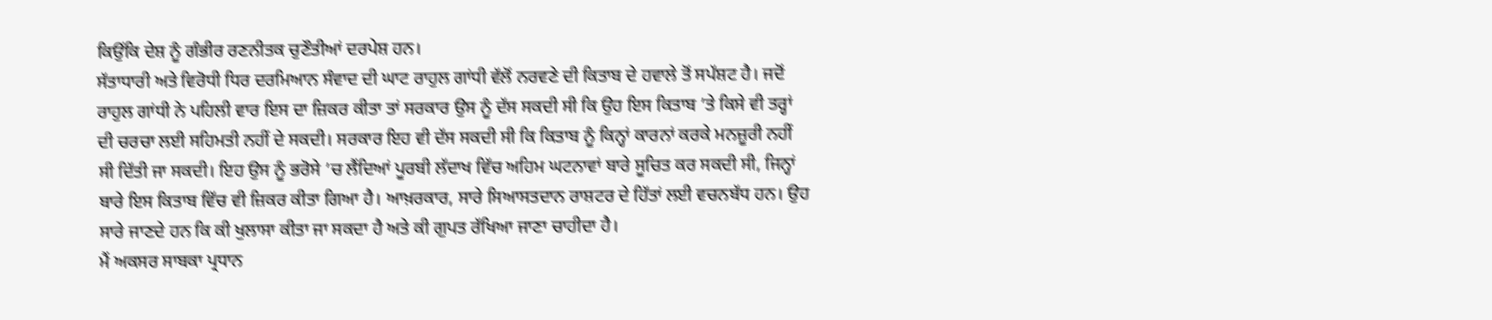ਕਿਉਂਕਿ ਦੇਸ਼ ਨੂੰ ਗੰਭੀਰ ਰਣਨੀਤਕ ਚੁਣੌਤੀਆਂ ਦਰਪੇਸ਼ ਹਨ।
ਸੱਤਾਧਾਰੀ ਅਤੇ ਵਿਰੋਧੀ ਧਿਰ ਦਰਮਿਆਨ ਸੰਵਾਦ ਦੀ ਘਾਟ ਰਾਹੁਲ ਗਾਂਧੀ ਵੱਲੋਂ ਨਰਵਣੇ ਦੀ ਕਿਤਾਬ ਦੇ ਹਵਾਲੇ ਤੋਂ ਸਪੱਸ਼ਟ ਹੈ। ਜਦੋਂ ਰਾਹੁਲ ਗਾਂਧੀ ਨੇ ਪਹਿਲੀ ਵਾਰ ਇਸ ਦਾ ਜ਼ਿਕਰ ਕੀਤਾ ਤਾਂ ਸਰਕਾਰ ਉਸ ਨੂੰ ਦੱਸ ਸਕਦੀ ਸੀ ਕਿ ਉਹ ਇਸ ਕਿਤਾਬ ’ਤੇ ਕਿਸੇ ਵੀ ਤਰ੍ਹਾਂ ਦੀ ਚਰਚਾ ਲਈ ਸਹਿਮਤੀ ਨਹੀਂ ਦੇ ਸਕਦੀ। ਸਰਕਾਰ ਇਹ ਵੀ ਦੱਸ ਸਕਦੀ ਸੀ ਕਿ ਕਿਤਾਬ ਨੂੰ ਕਿਨ੍ਹਾਂ ਕਾਰਨਾਂ ਕਰਕੇ ਮਨਜ਼ੂਰੀ ਨਹੀਂ ਸੀ ਦਿੱਤੀ ਜਾ ਸਕਦੀ। ਇਹ ਉਸ ਨੂੰ ਭਰੋਸੇ ’ਚ ਲੈਂਦਿਆਂ ਪੂਰਬੀ ਲੱਦਾਖ ਵਿੱਚ ਅਹਿਮ ਘਟਨਾਵਾਂ ਬਾਰੇ ਸੂਚਿਤ ਕਰ ਸਕਦੀ ਸੀ, ਜਿਨ੍ਹਾਂ ਬਾਰੇ ਇਸ ਕਿਤਾਬ ਵਿੱਚ ਵੀ ਜ਼ਿਕਰ ਕੀਤਾ ਗਿਆ ਹੈ। ਆਖ਼ਰਕਾਰ, ਸਾਰੇ ਸਿਆਸਤਦਾਨ ਰਾਸ਼ਟਰ ਦੇ ਹਿੱਤਾਂ ਲਈ ਵਚਨਬੱਧ ਹਨ। ਉਹ ਸਾਰੇ ਜਾਣਦੇ ਹਨ ਕਿ ਕੀ ਖੁਲਾਸਾ ਕੀਤਾ ਜਾ ਸਕਦਾ ਹੈ ਅਤੇ ਕੀ ਗੁਪਤ ਰੱਖਿਆ ਜਾਣਾ ਚਾਹੀਦਾ ਹੈ।
ਮੈਂ ਅਕਸਰ ਸਾਬਕਾ ਪ੍ਰਧਾਨ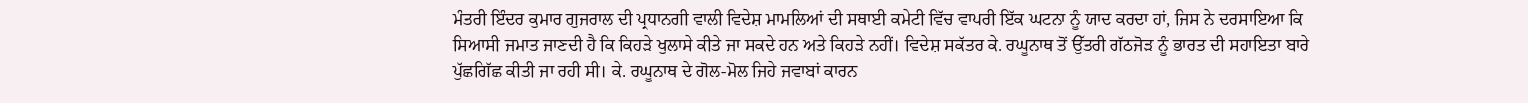ਮੰਤਰੀ ਇੰਦਰ ਕੁਮਾਰ ਗੁਜਰਾਲ ਦੀ ਪ੍ਰਧਾਨਗੀ ਵਾਲੀ ਵਿਦੇਸ਼ ਮਾਮਲਿਆਂ ਦੀ ਸਥਾਈ ਕਮੇਟੀ ਵਿੱਚ ਵਾਪਰੀ ਇੱਕ ਘਟਨਾ ਨੂੰ ਯਾਦ ਕਰਦਾ ਹਾਂ, ਜਿਸ ਨੇ ਦਰਸਾਇਆ ਕਿ ਸਿਆਸੀ ਜਮਾਤ ਜਾਣਦੀ ਹੈ ਕਿ ਕਿਹੜੇ ਖੁਲਾਸੇ ਕੀਤੇ ਜਾ ਸਕਦੇ ਹਨ ਅਤੇ ਕਿਹੜੇ ਨਹੀਂ। ਵਿਦੇਸ਼ ਸਕੱਤਰ ਕੇ. ਰਘੂਨਾਥ ਤੋਂ ਉੱਤਰੀ ਗੱਠਜੋੜ ਨੂੰ ਭਾਰਤ ਦੀ ਸਹਾਇਤਾ ਬਾਰੇ ਪੁੱਛਗਿੱਛ ਕੀਤੀ ਜਾ ਰਹੀ ਸੀ। ਕੇ. ਰਘੂਨਾਥ ਦੇ ਗੋਲ-ਮੋਲ ਜਿਹੇ ਜਵਾਬਾਂ ਕਾਰਨ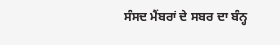ਸੰਸਦ ਮੈਂਬਰਾਂ ਦੇ ਸਬਰ ਦਾ ਬੰਨ੍ਹ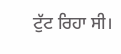ਟੁੱਟ ਰਿਹਾ ਸੀ।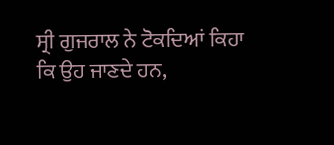ਸ੍ਰੀ ਗੁਜਰਾਲ ਨੇ ਟੋਕਦਿਆਂ ਕਿਹਾ ਕਿ ਉਹ ਜਾਣਦੇ ਹਨ,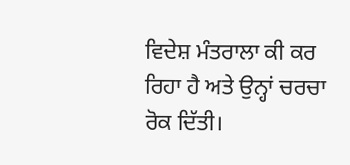ਵਿਦੇਸ਼ ਮੰਤਰਾਲਾ ਕੀ ਕਰ ਰਿਹਾ ਹੈ ਅਤੇ ਉਨ੍ਹਾਂ ਚਰਚਾ ਰੋਕ ਦਿੱਤੀ।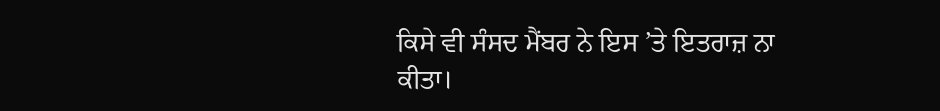ਕਿਸੇ ਵੀ ਸੰਸਦ ਮੈਂਬਰ ਨੇ ਇਸ ’ਤੇ ਇਤਰਾਜ਼ ਨਾ ਕੀਤਾ।